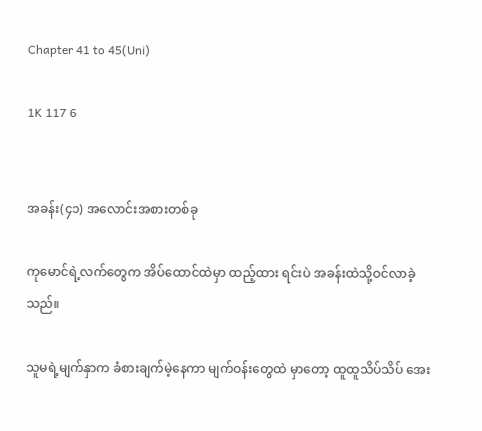Chapter 41 to 45(Uni)

1K 117 6


အခန်း(၄၁) အလောင်းအစားတစ်ခု

ကုမောင်ရဲ့လက်တွေက အိပ်ထောင်ထဲမှာ ထည့်ထား ရင်းပဲ အခန်းထဲသို့ဝင်လာခဲ့သည်။

သူမရဲ့မျက်နှာက ခံစားချက်မဲ့နေကာ မျက်ဝန်းတွေထဲ မှာတော့ ထူထူသိပ်သိပ် အေး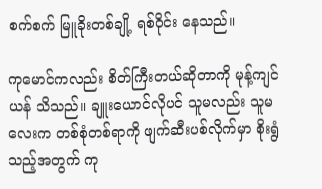စက်စက် မြူခိုးတစ်ချို့ ရစ်ဝိုင်း နေသည်။

ကုမောင်ကလည်း စိတ်ကြီးတယ်ဆိုတာကို မုန့်ကျင် ယန် သိသည်။ ချူးယောင်လိုပင် သူမလည်း သူမလေးက တစ်စုံတစ်ရာကို ဖျက်ဆီးပစ်လိုက်မှာ စိုးရွံသည့်အတွက် ကု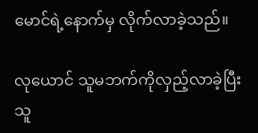မောင်ရဲ့နောက်မှ လိုက်လာခဲ့သည်။

လုယောင် သူမဘက်ကိုလှည့်လာခဲ့ပြီး သူ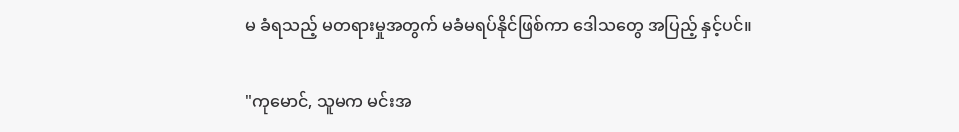မ ခံရသည့် မတရားမှုအတွက် မခံမရပ်နိုင်ဖြစ်ကာ ဒေါသတွေ အပြည့် နှင့်ပင်။

"ကုမောင်, သူမက မင်းအ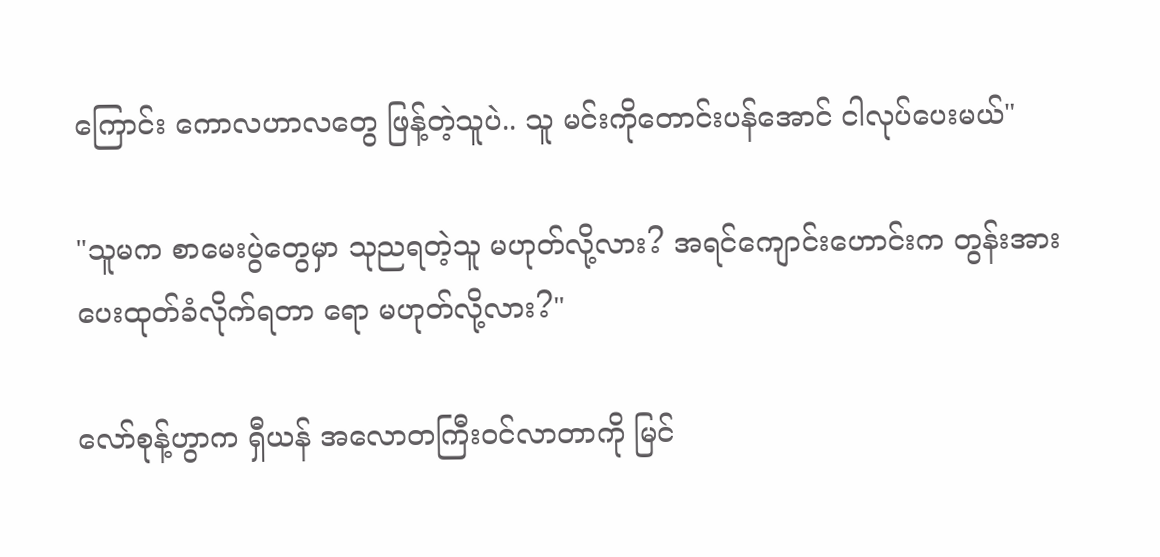ကြောင်း ကောလဟာလတွေ ဖြန့်တဲ့သူပဲ.. သူ မင်းကိုတောင်းပန်အောင် ငါလုပ်ပေးမယ်"

"သူမက စာမေးပွဲတွေမှာ သုညရတဲ့သူ မဟုတ်လို့လား? အရင်ကျောင်းဟောင်းက တွန်းအားပေးထုတ်ခံလိုက်ရတာ ရော မဟုတ်လို့လား?"

လော်စုန့်ဟွာက ရှီယန် အလောတကြီးဝင်လာတာကို မြင်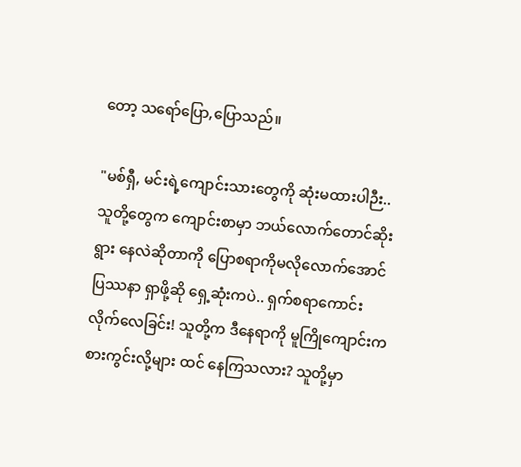တော့ သရော်ပြော,ပြောသည်။

"မစ်ရှီ, မင်းရဲ့ကျောင်းသားတွေကို ဆုံးမထားပါဉီး.. သူတို့တွေက ကျောင်းစာမှာ ဘယ်လောက်တောင်ဆိုးရွား နေလဲဆိုတာကို ပြောစရာကိုမလိုလောက်အောင် ပြဿနာ ရှာဖို့ဆို ရှေ့ဆုံးကပဲ.. ရှက်စရာကောင်းလိုက်လေခြင်း! သူတို့က ဒီနေရာကို မူကြိုကျောင်းကစားကွင်းလို့များ ထင် နေကြသလား? သူတို့မှာ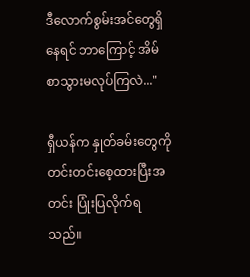ဒီလောက်စွမ်းအင်တွေရှိနေရင် ဘာကြောင့် အိမ်စာသွားမလုပ်ကြလဲ..."

ရှီယန်က နှုတ်ခမ်းတွေကို တင်းတင်းစေ့ထားပြီးအတင်း ပြုံးပြလိုက်ရသည်။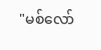"မစ်လော်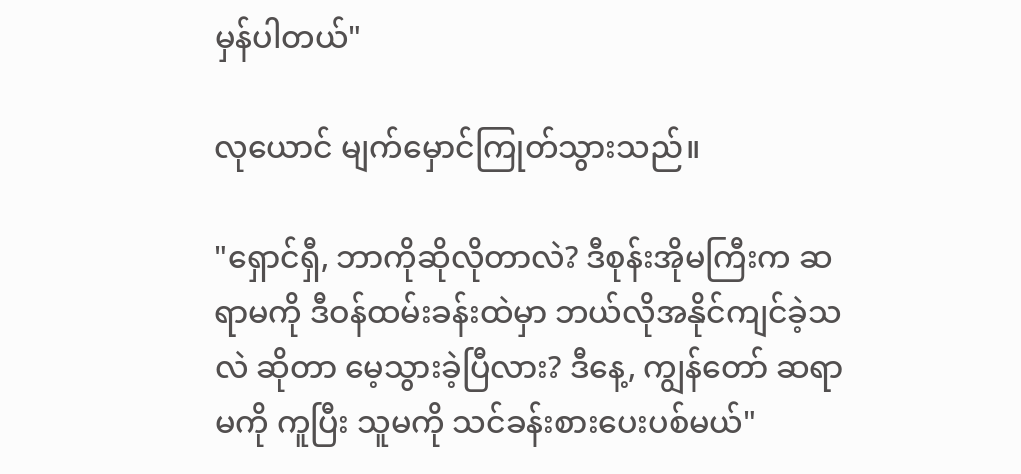မှန်ပါတယ်"

လုယောင် မျက်မှောင်ကြုတ်သွားသည်။

"ရှောင်ရှီ, ဘာကိုဆိုလိုတာလဲ? ဒီစုန်းအိုမကြီးက ဆရာမကို ဒီဝန်ထမ်းခန်းထဲမှာ ဘယ်လိုအနိုင်ကျင်ခဲ့သလဲ ဆိုတာ မေ့သွားခဲ့ပြီလား? ဒီနေ့, ကျွန်တော် ဆရာမကို ကူပြီး သူမကို သင်ခန်းစားပေးပစ်မယ်"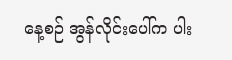နေ့စဉ် အွန်လိုင်းပေါ်က ပါး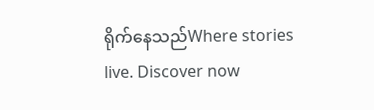ရိုက်နေသည်Where stories live. Discover now